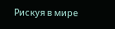Рискуя в мире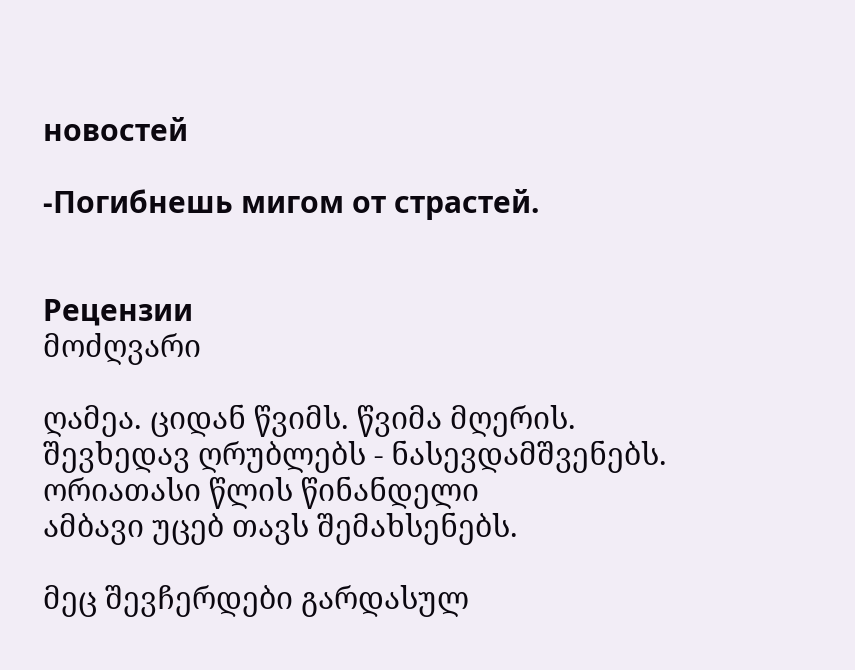новостей

-Погибнешь мигом от страстей.


Рецензии
მოძღვარი

ღამეა. ციდან წვიმს. წვიმა მღერის.
შევხედავ ღრუბლებს - ნასევდამშვენებს.
ორიათასი წლის წინანდელი
ამბავი უცებ თავს შემახსენებს.

მეც შევჩერდები გარდასულ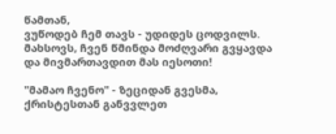წამთან,
ვუწოდებ ჩემ თავს - უდიდეს ცოდვილს.
მახსოვს, ჩვენ წმინდა მოძღვარი გვყავდა
და მივმართავდით მას იესოთი!

"მამაო ჩვენო" - ზეციდან გვესმა,
ქრისტესთან განვვლეთ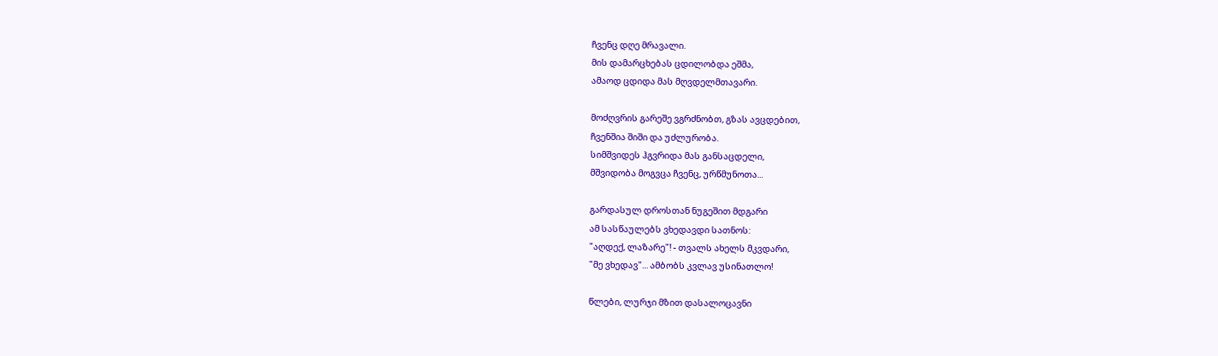ჩვენც დღე მრავალი.
მის დამარცხებას ცდილობდა ეშმა,
ამაოდ ცდიდა მას მღვდელმთავარი.

მოძღვრის გარეშე ვგრძნობთ, გზას ავცდებით,
ჩვენშია შიში და უძლურობა.
სიმშვიდეს ჰგვრიდა მას განსაცდელი,
მშვიდობა მოგვცა ჩვენც, ურწმუნოთა...

გარდასულ დროსთან ნუგეშით მდგარი
ამ სასწაულებს ვხედავდი სათნოს:
"აღდექ, ლაზარე"! - თვალს ახელს მკვდარი,
"მე ვხედავ"... ამბობს კვლავ უსინათლო!

წლები, ლურჯი მზით დასალოცავნი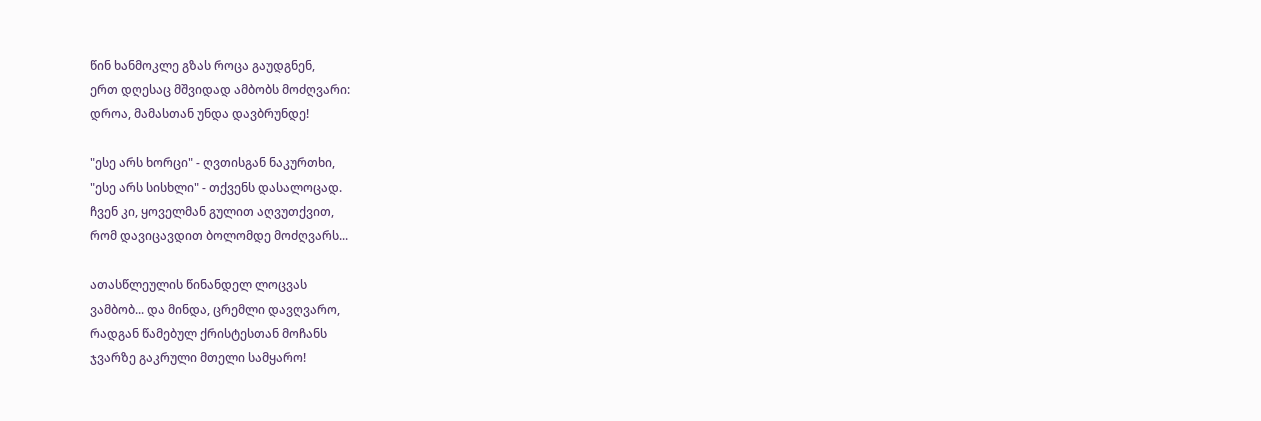წინ ხანმოკლე გზას როცა გაუდგნენ,
ერთ დღესაც მშვიდად ამბობს მოძღვარი:
დროა, მამასთან უნდა დავბრუნდე!

"ესე არს ხორცი" - ღვთისგან ნაკურთხი,
"ესე არს სისხლი" - თქვენს დასალოცად.
ჩვენ კი, ყოველმან გულით აღვუთქვით,
რომ დავიცავდით ბოლომდე მოძღვარს...

ათასწლეულის წინანდელ ლოცვას
ვამბობ... და მინდა, ცრემლი დავღვარო,
რადგან წამებულ ქრისტესთან მოჩანს
ჯვარზე გაკრული მთელი სამყარო!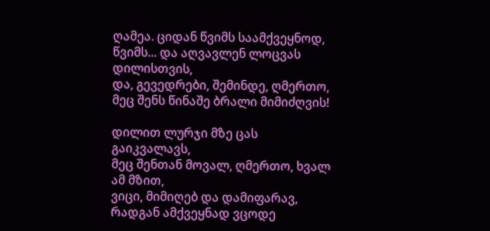ღამეა. ციდან წვიმს საამქვეყნოდ,
წვიმს... და აღვავლენ ლოცვას დილისთვის,
და, გევედრები, შემინდე, ღმერთო,
მეც შენს წინაშე ბრალი მიმიძღვის!

დილით ლურჯი მზე ცას გაიკვალავს,
მეც შენთან მოვალ, ღმერთო, ხვალ ამ მზით,
ვიცი, მიმიღებ და დამიფარავ,
რადგან ამქვეყნად ვცოდე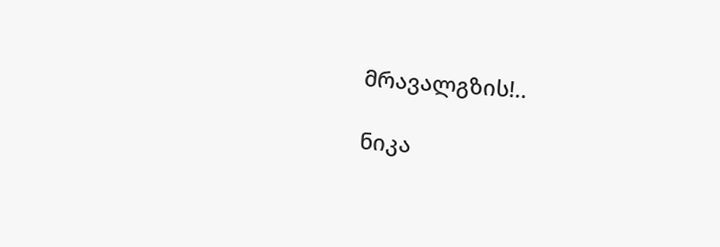მრავალგზის!..

ნიკა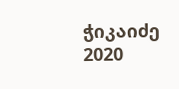ჭიკაიძე 2020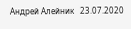Андрей Алейник   23.07.2020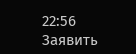22:56     Заявить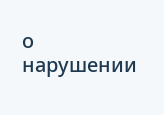о нарушении